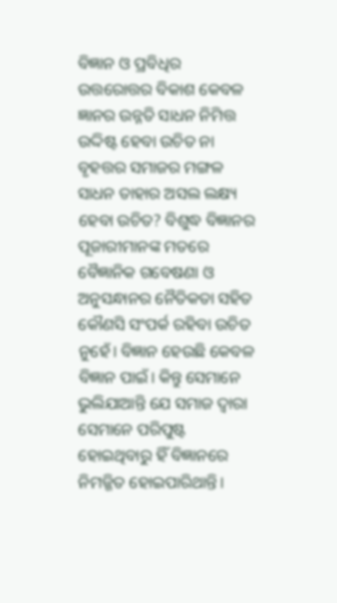ବିଜ୍ଞାନ ଓ ପ୍ରବିଧିର ଉତ୍ତରୋତ୍ତର ବିକାଶ କେବଳ ଜ୍ଞାନର ଉନ୍ନତି ସାଧନ ନିମିତ୍ତ ଉଦ୍ଦିଷ୍ଟ ହେବା ଉଚିତ ନା ବୃହତ୍ତର ସମାଜର ମଙ୍ଗଳ ସାଧନ ତାହାର ଅସଲ ଲକ୍ଷ୍ୟ ହେବା ଉଚିତ? ବିଶୁଦ୍ଧ ବିଜ୍ଞାନର ପୂଜାରୀମାନଙ୍କ ମତରେ ବୈଜ୍ଞାନିକ ଗବେଷଣା ଓ ଅନୁସନ୍ଧାନର ନୈତିକତା ସହିତ କୌଣସି ସଂପର୍କ ରହିବା ଉଚିତ ନୁହେଁ। ବିଜ୍ଞାନ ହେଉଛି କେବଳ ବିଜ୍ଞାନ ପାଇଁ। କିନ୍ତୁ ସେମାନେ ଭୁଲିଯାଆନ୍ତି ଯେ ସମାଜ ଦ୍ବାରା ସେମାନେ ପରିପୁଷ୍ଟ ହୋଇଥିବାରୁ ହିଁ ବିଜ୍ଞାନରେ ନିମଜ୍ଜିତ ହୋଇପାରିଥାନ୍ତି।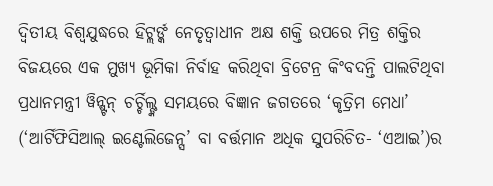ଦ୍ବିତୀୟ ବିଶ୍ବଯୁଦ୍ଧରେ ହିଟ୍ଲର୍ଙ୍କ ନେତୃତ୍ବାଧୀନ ଅକ୍ଷ ଶକ୍ତି ଉପରେ ମିତ୍ର ଶକ୍ତିର ବିଜୟରେ ଏକ ମୁଖ୍ୟ ଭୂମିକା ନିର୍ବାହ କରିଥିବା ବ୍ରିଟେନ୍ର କିଂବଦନ୍ତି ପାଲଟିଥିବା ପ୍ରଧାନମନ୍ତ୍ରୀ ୱିନ୍ଷ୍ଟନ୍ ଚର୍ଚ୍ଚିଲ୍ଙ୍କ ସମୟରେ ବିଜ୍ଞାନ ଜଗତରେ ‘କୃତ୍ରିମ ମେଧା’ (‘ଆର୍ଟିଫିସିଆଲ୍ ଇଣ୍ଟେଲିଜେନ୍ସ’ ବା ବର୍ତ୍ତମାନ ଅଧିକ ସୁପରିଚିତ- ‘ଏଆଇ’)ର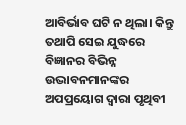ଆବିର୍ଭାବ ଘଟି ନ ଥିଲା। କିନ୍ତୁ ତଥାପି ସେଇ ଯୁଦ୍ଧରେ ବିଜ୍ଞାନର ବିଭିନ୍ନ ଉଦ୍ଭାବନମାନଙ୍କର ଅପପ୍ରୟୋଗ ଦ୍ବାରା ପୃଥିବୀ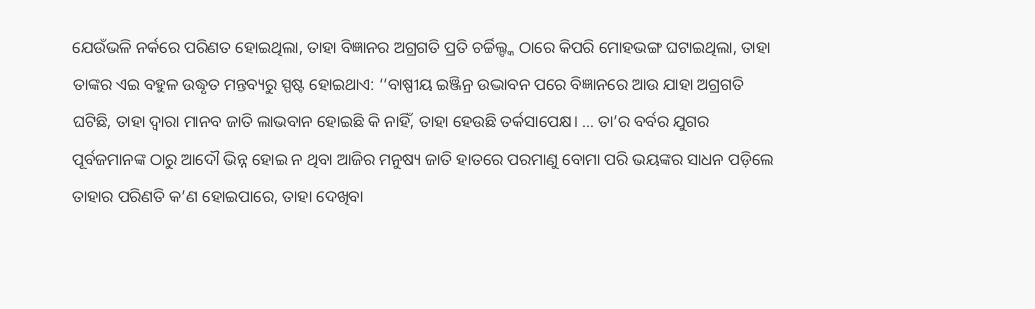ଯେଉଁଭଳି ନର୍କରେ ପରିଣତ ହୋଇଥିଲା, ତାହା ବିଜ୍ଞାନର ଅଗ୍ରଗତି ପ୍ରତି ଚର୍ଚ୍ଚିଲ୍ଙ୍କ ଠାରେ କିପରି ମୋହଭଙ୍ଗ ଘଟାଇଥିଲା, ତାହା ତାଙ୍କର ଏଇ ବହୁଳ ଉଦ୍ଧୃତ ମନ୍ତବ୍ୟରୁ ସ୍ପଷ୍ଟ ହୋଇଥାଏ: ‘‘ବାଷ୍ପୀୟ ଇଞ୍ଜିନ୍ର ଉଦ୍ଭାବନ ପରେ ବିଜ୍ଞାନରେ ଆଉ ଯାହା ଅଗ୍ରଗତି ଘଟିଛି, ତାହା ଦ୍ବାରା ମାନବ ଜାତି ଲାଭବାନ ହୋଇଛି କି ନାହିଁ, ତାହା ହେଉଛି ତର୍କସାପେକ୍ଷ। … ତା’ର ବର୍ବର ଯୁଗର ପୂର୍ବଜମାନଙ୍କ ଠାରୁ ଆଦୌ ଭିନ୍ନ ହୋଇ ନ ଥିବା ଆଜିର ମନୁଷ୍ୟ ଜାତି ହାତରେ ପରମାଣୁ ବୋମା ପରି ଭୟଙ୍କର ସାଧନ ପଡ଼ିଲେ ତାହାର ପରିଣତି କ’ଣ ହୋଇପାରେ, ତାହା ଦେଖିବା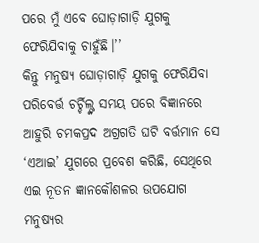ପରେ ମୁଁ ଏବେ ଘୋଡ଼ାଗାଡ଼ି ଯୁଗକୁ ଫେରିଯିବାକୁ ଚାହୁଁଛି।’’
କିନ୍ତୁ ମନୁଷ୍ୟ ଘୋଡ଼ାଗାଡ଼ି ଯୁଗକୁ ଫେରିଯିବା ପରିବେର୍ତ୍ତ ଚର୍ଚ୍ଚିଲ୍ଙ୍କ ସମୟ ପରେ ବିଜ୍ଞାନରେ ଆହୁରି ଚମକପ୍ରଦ ଅଗ୍ରଗତି ଘଟି ବର୍ତ୍ତମାନ ସେ ‘ଏଆଇ’ ଯୁଗରେ ପ୍ରବେଶ କରିଛି, ସେଥିରେ ଏଇ ନୂତନ ଜ୍ଞାନକୌଶଳର ଉପଯୋଗ ମନୁଷ୍ୟର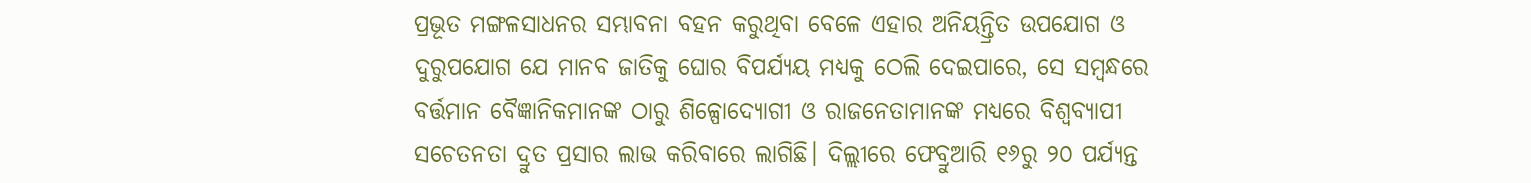ପ୍ରଭୂତ ମଙ୍ଗଳସାଧନର ସମ୍ଭାବନା ବହନ କରୁଥିବା ବେଳେ ଏହାର ଅନିୟନ୍ତ୍ରିତ ଉପଯୋଗ ଓ ଦୁରୁପଯୋଗ ଯେ ମାନବ ଜାତିକୁ ଘୋର ବିପର୍ଯ୍ୟୟ ମଧ୍ୟକୁ ଠେଲି ଦେଇପାରେ, ସେ ସମ୍ବନ୍ଧରେ ବର୍ତ୍ତମାନ ବୈଜ୍ଞାନିକମାନଙ୍କ ଠାରୁ ଶିଳ୍ପୋଦ୍ୟୋଗୀ ଓ ରାଜନେତାମାନଙ୍କ ମଧ୍ୟରେ ବିଶ୍ବବ୍ୟାପୀ ସଚେତନତା ଦ୍ରୁତ ପ୍ରସାର ଲାଭ କରିବାରେ ଲାଗିଛି। ଦିଲ୍ଲୀରେ ଫେବ୍ରୁଆରି ୧୬ରୁ ୨୦ ପର୍ଯ୍ୟନ୍ତ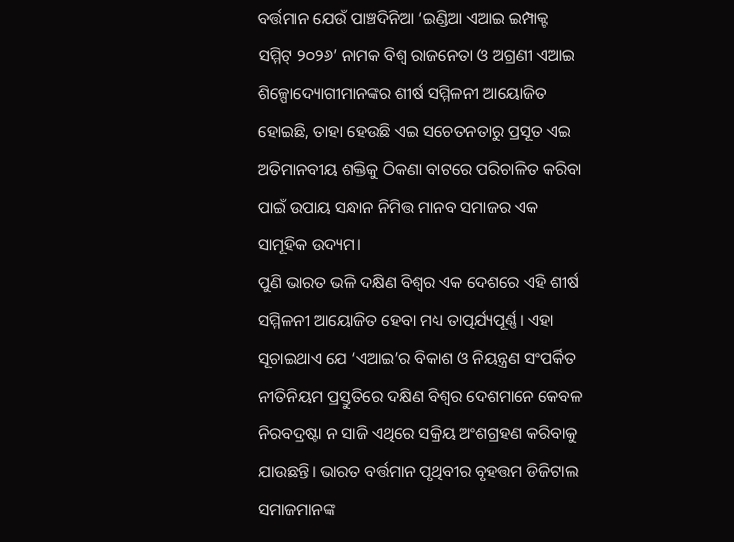ବର୍ତ୍ତମାନ ଯେଉଁ ପାଞ୍ଚଦିନିଆ ‘ଇଣ୍ଡିଆ ଏଆଇ ଇମ୍ପାକ୍ଟ ସମ୍ମିଟ୍ ୨୦୨୬’ ନାମକ ବିଶ୍ବ ରାଜନେତା ଓ ଅଗ୍ରଣୀ ଏଆଇ ଶିଳ୍ପୋଦ୍ୟୋଗୀମାନଙ୍କର ଶୀର୍ଷ ସମ୍ମିଳନୀ ଆୟୋଜିତ ହୋଇଛି, ତାହା ହେଉଛି ଏଇ ସଚେତନତାରୁ ପ୍ରସୂତ ଏଇ ଅତିମାନବୀୟ ଶକ୍ତିକୁ ଠିକଣା ବାଟରେ ପରିଚାଳିତ କରିବା ପାଇଁ ଉପାୟ ସନ୍ଧାନ ନିମିତ୍ତ ମାନବ ସମାଜର ଏକ ସାମୂହିକ ଉଦ୍ୟମ।
ପୁଣି ଭାରତ ଭଳି ଦକ୍ଷିଣ ବିଶ୍ବର ଏକ ଦେଶରେ ଏହି ଶୀର୍ଷ ସମ୍ମିଳନୀ ଆୟୋଜିତ ହେବା ମଧ୍ୟ ତାତ୍ପର୍ଯ୍ୟପୂର୍ଣ୍ଣ। ଏହା ସୂଚାଇଥାଏ ଯେ ‘ଏଆଇ’ର ବିକାଶ ଓ ନିୟନ୍ତ୍ରଣ ସଂପର୍କିତ ନୀତିନିୟମ ପ୍ରସ୍ତୁତିରେ ଦକ୍ଷିଣ ବିଶ୍ବର ଦେଶମାନେ କେବଳ ନିରବଦ୍ରଷ୍ଟା ନ ସାଜି ଏଥିରେ ସକ୍ରିୟ ଅଂଶଗ୍ରହଣ କରିବାକୁ ଯାଉଛନ୍ତି। ଭାରତ ବର୍ତ୍ତମାନ ପୃଥିବୀର ବୃହତ୍ତମ ଡିଜିଟାଲ ସମାଜମାନଙ୍କ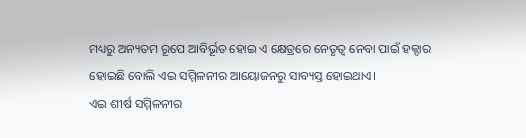ମଧ୍ୟରୁ ଅନ୍ୟତମ ରୂପେ ଆବିର୍ଭୂତ ହୋଇ ଏ କ୍ଷେତ୍ରରେ ନେତୃତ୍ବ ନେବା ପାଇଁ ହକ୍ଦାର ହୋଇଛି ବୋଲି ଏଇ ସମ୍ମିଳନୀର ଆୟୋଜନରୁ ସାବ୍ୟସ୍ତ ହୋଇଥାଏ।
ଏଇ ଶୀର୍ଷ ସମ୍ମିଳନୀର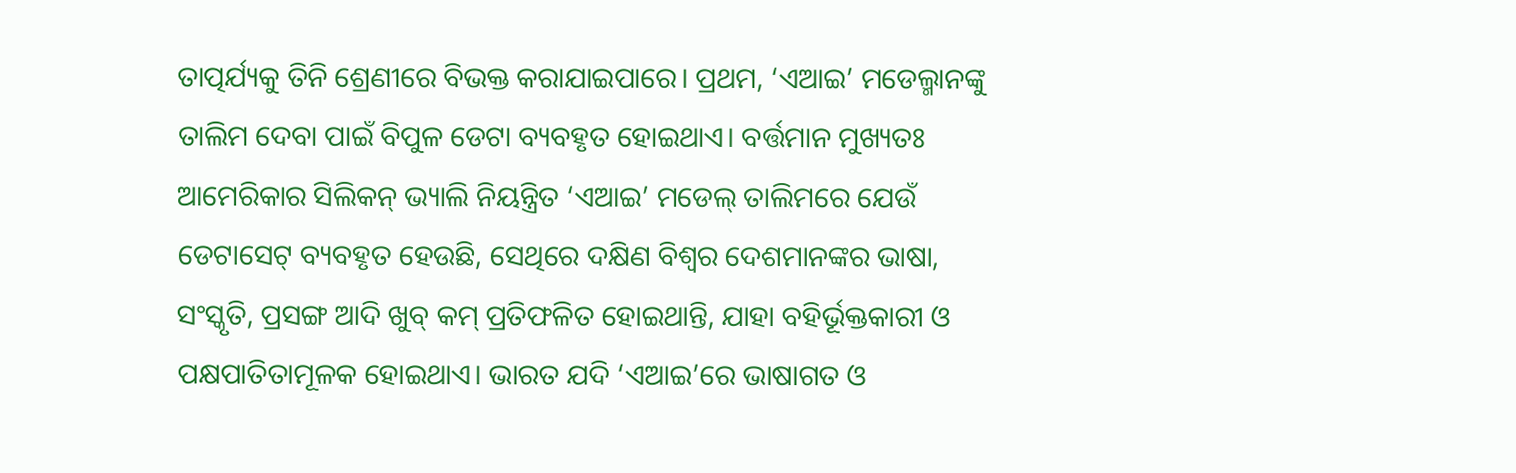ତାତ୍ପର୍ଯ୍ୟକୁ ତିନି ଶ୍ରେଣୀରେ ବିଭକ୍ତ କରାଯାଇପାରେ। ପ୍ରଥମ, ‘ଏଆଇ’ ମଡେଲ୍ମାନଙ୍କୁ ତାଲିମ ଦେବା ପାଇଁ ବିପୁଳ ଡେଟା ବ୍ୟବହୃତ ହୋଇଥାଏ। ବର୍ତ୍ତମାନ ମୁଖ୍ୟତଃ ଆମେରିକାର ସିଲିକନ୍ ଭ୍ୟାଲି ନିୟନ୍ତ୍ରିତ ‘ଏଆଇ’ ମଡେଲ୍ ତାଲିମରେ ଯେଉଁ ଡେଟାସେଟ୍ ବ୍ୟବହୃତ ହେଉଛି, ସେଥିରେ ଦକ୍ଷିଣ ବିଶ୍ବର ଦେଶମାନଙ୍କର ଭାଷା, ସଂସ୍କୃତି, ପ୍ରସଙ୍ଗ ଆଦି ଖୁବ୍ କମ୍ ପ୍ରତିଫଳିତ ହୋଇଥାନ୍ତି, ଯାହା ବହିର୍ଭୂକ୍ତକାରୀ ଓ ପକ୍ଷପାତିତାମୂଳକ ହୋଇଥାଏ। ଭାରତ ଯଦି ‘ଏଆଇ’ରେ ଭାଷାଗତ ଓ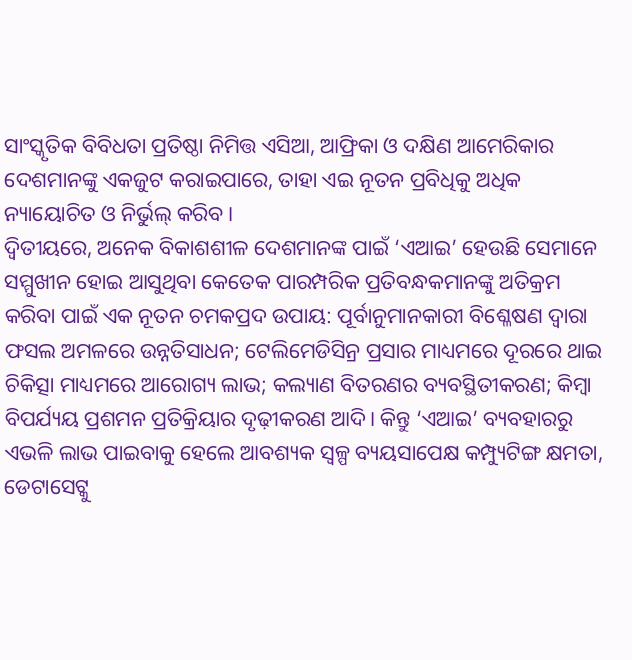ସାଂସ୍କୃତିକ ବିବିଧତା ପ୍ରତିଷ୍ଠା ନିମିତ୍ତ ଏସିଆ, ଆଫ୍ରିକା ଓ ଦକ୍ଷିଣ ଆମେରିକାର ଦେଶମାନଙ୍କୁ ଏକଜୁଟ କରାଇପାରେ, ତାହା ଏଇ ନୂତନ ପ୍ରବିଧିକୁ ଅଧିକ ନ୍ୟାୟୋଚିତ ଓ ନିର୍ଭୁଲ୍ କରିବ।
ଦ୍ବିତୀୟରେ, ଅନେକ ବିକାଶଶୀଳ ଦେଶମାନଙ୍କ ପାଇଁ ‘ଏଆଇ’ ହେଉଛି ସେମାନେ ସମ୍ମୁଖୀନ ହୋଇ ଆସୁଥିବା କେତେକ ପାରମ୍ପରିକ ପ୍ରତିବନ୍ଧକମାନଙ୍କୁ ଅତିକ୍ରମ କରିବା ପାଇଁ ଏକ ନୂତନ ଚମକପ୍ରଦ ଉପାୟ: ପୂର୍ବାନୁମାନକାରୀ ବିଶ୍ଳେଷଣ ଦ୍ବାରା ଫସଲ ଅମଳରେ ଉନ୍ନତିସାଧନ; ଟେଲିମେଡିସିନ୍ର ପ୍ରସାର ମାଧ୍ୟମରେ ଦୂରରେ ଥାଇ ଚିକିତ୍ସା ମାଧ୍ୟମରେ ଆରୋଗ୍ୟ ଲାଭ; କଲ୍ୟାଣ ବିତରଣର ବ୍ୟବସ୍ଥିତୀକରଣ; କିମ୍ବା ବିପର୍ଯ୍ୟୟ ପ୍ରଶମନ ପ୍ରତିକ୍ରିୟାର ଦୃଢ଼ୀକରଣ ଆଦି। କିନ୍ତୁ ‘ଏଆଇ’ ବ୍ୟବହାରରୁ ଏଭଳି ଲାଭ ପାଇବାକୁ ହେଲେ ଆବଶ୍ୟକ ସ୍ବଳ୍ପ ବ୍ୟୟସାପେକ୍ଷ କମ୍ପ୍ୟୁଟିଙ୍ଗ କ୍ଷମତା, ଡେଟାସେଟ୍କୁ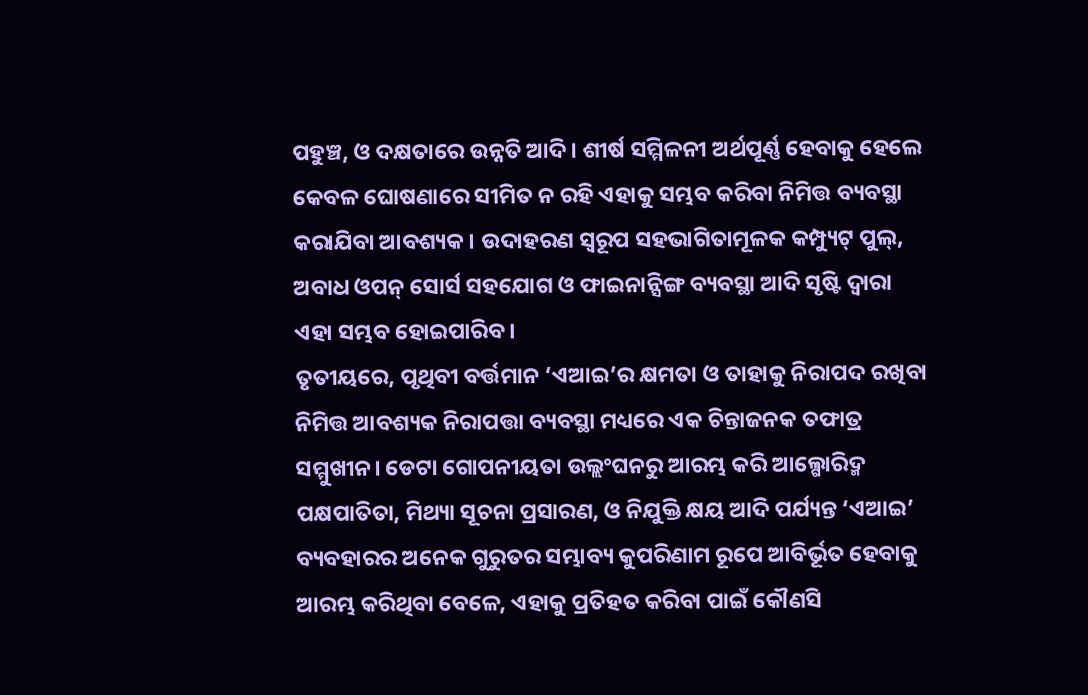ପହୁଞ୍ଚ, ଓ ଦକ୍ଷତାରେ ଉନ୍ନତି ଆଦି। ଶୀର୍ଷ ସମ୍ମିଳନୀ ଅର୍ଥପୂର୍ଣ୍ଣ ହେବାକୁ ହେଲେ କେବଳ ଘୋଷଣାରେ ସୀମିତ ନ ରହି ଏହାକୁ ସମ୍ଭବ କରିବା ନିମିତ୍ତ ବ୍ୟବସ୍ଥା କରାଯିବା ଆବଶ୍ୟକ। ଉଦାହରଣ ସ୍ବରୂପ ସହଭାଗିତାମୂଳକ କମ୍ପ୍ୟୁଟ୍ ପୁଲ୍, ଅବାଧ ଓପନ୍ ସୋର୍ସ ସହଯୋଗ ଓ ଫାଇନାନ୍ସିଙ୍ଗ ବ୍ୟବସ୍ଥା ଆଦି ସୃଷ୍ଟି ଦ୍ବାରା ଏହା ସମ୍ଭବ ହୋଇପାରିବ।
ତୃତୀୟରେ, ପୃଥିବୀ ବର୍ତ୍ତମାନ ‘ଏଆଇ’ର କ୍ଷମତା ଓ ତାହାକୁ ନିରାପଦ ରଖିବା ନିମିତ୍ତ ଆବଶ୍ୟକ ନିରାପତ୍ତା ବ୍ୟବସ୍ଥା ମଧ୍ୟରେ ଏକ ଚିନ୍ତାଜନକ ତଫାତ୍ର ସମ୍ମୁଖୀନ। ଡେଟା ଗୋପନୀୟତା ଉଲ୍ଲଂଘନରୁ ଆରମ୍ଭ କରି ଆଲ୍ଗୋରିଦ୍ମ ପକ୍ଷପାତିତା, ମିଥ୍ୟା ସୂଚନା ପ୍ରସାରଣ, ଓ ନିଯୁକ୍ତି କ୍ଷୟ ଆଦି ପର୍ଯ୍ୟନ୍ତ ‘ଏଆଇ’ ବ୍ୟବହାରର ଅନେକ ଗୁରୁତର ସମ୍ଭାବ୍ୟ କୁପରିଣାମ ରୂପେ ଆବିର୍ଭୂତ ହେବାକୁ ଆରମ୍ଭ କରିଥିବା ବେଳେ, ଏହାକୁ ପ୍ରତିହତ କରିବା ପାଇଁ କୌଣସି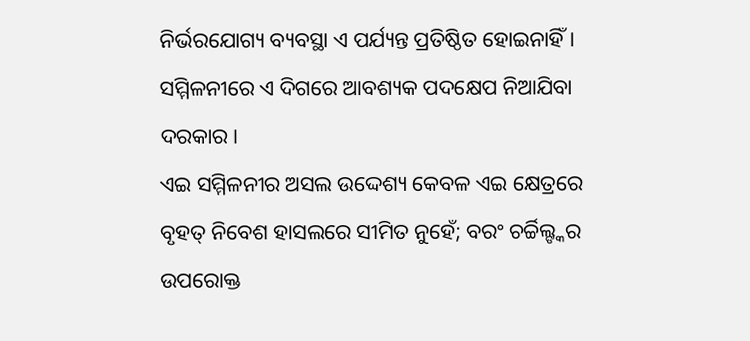ନିର୍ଭରଯୋଗ୍ୟ ବ୍ୟବସ୍ଥା ଏ ପର୍ଯ୍ୟନ୍ତ ପ୍ରତିଷ୍ଠିତ ହୋଇନାହିଁ। ସମ୍ମିଳନୀରେ ଏ ଦିଗରେ ଆବଶ୍ୟକ ପଦକ୍ଷେପ ନିଆଯିବା ଦରକାର।
ଏଇ ସମ୍ମିଳନୀର ଅସଲ ଉଦ୍ଦେଶ୍ୟ କେବଳ ଏଇ କ୍ଷେତ୍ରରେ ବୃହତ୍ ନିବେଶ ହାସଲରେ ସୀମିତ ନୁହେଁ; ବରଂ ଚର୍ଚ୍ଚିଲ୍ଙ୍କର ଉପରୋକ୍ତ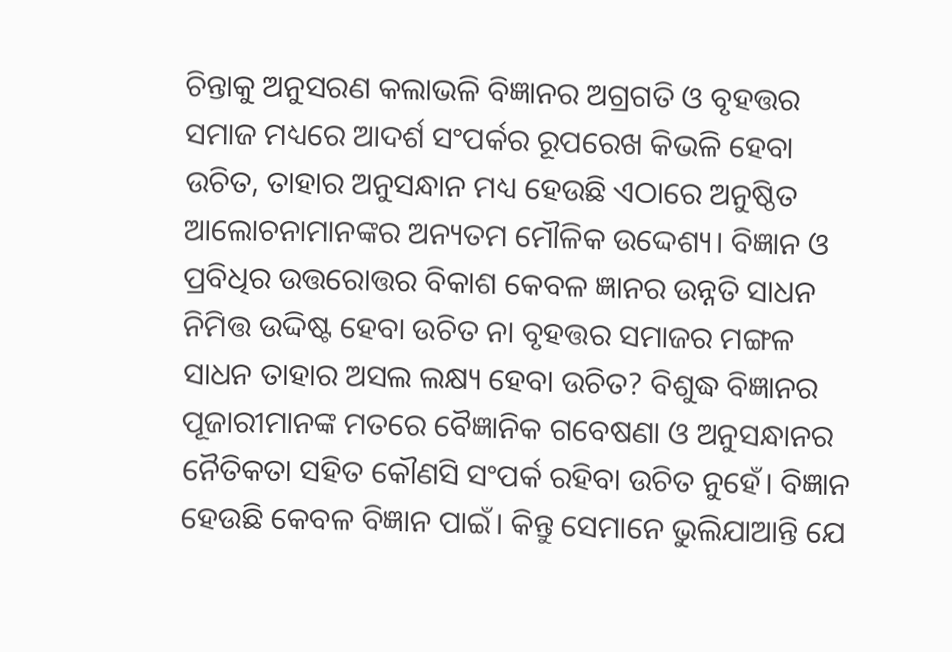ଚିନ୍ତାକୁ ଅନୁସରଣ କଲାଭଳି ବିଜ୍ଞାନର ଅଗ୍ରଗତି ଓ ବୃହତ୍ତର ସମାଜ ମଧ୍ୟରେ ଆଦର୍ଶ ସଂପର୍କର ରୂପରେଖ କିଭଳି ହେବା ଉଚିତ, ତାହାର ଅନୁସନ୍ଧାନ ମଧ୍ୟ ହେଉଛି ଏଠାରେ ଅନୁଷ୍ଠିତ ଆଲୋଚନାମାନଙ୍କର ଅନ୍ୟତମ ମୌଳିକ ଉଦ୍ଦେଶ୍ୟ। ବିଜ୍ଞାନ ଓ ପ୍ରବିଧିର ଉତ୍ତରୋତ୍ତର ବିକାଶ କେବଳ ଜ୍ଞାନର ଉନ୍ନତି ସାଧନ ନିମିତ୍ତ ଉଦ୍ଦିଷ୍ଟ ହେବା ଉଚିତ ନା ବୃହତ୍ତର ସମାଜର ମଙ୍ଗଳ ସାଧନ ତାହାର ଅସଲ ଲକ୍ଷ୍ୟ ହେବା ଉଚିତ? ବିଶୁଦ୍ଧ ବିଜ୍ଞାନର ପୂଜାରୀମାନଙ୍କ ମତରେ ବୈଜ୍ଞାନିକ ଗବେଷଣା ଓ ଅନୁସନ୍ଧାନର ନୈତିକତା ସହିତ କୌଣସି ସଂପର୍କ ରହିବା ଉଚିତ ନୁହେଁ। ବିଜ୍ଞାନ ହେଉଛି କେବଳ ବିଜ୍ଞାନ ପାଇଁ। କିନ୍ତୁ ସେମାନେ ଭୁଲିଯାଆନ୍ତି ଯେ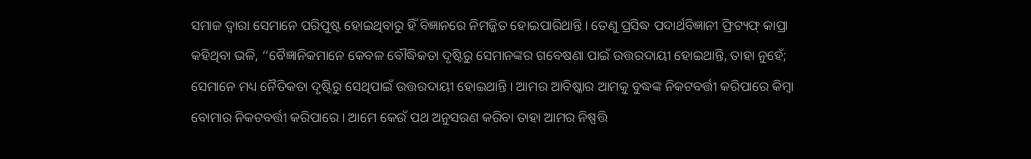ସମାଜ ଦ୍ବାରା ସେମାନେ ପରିପୁଷ୍ଟ ହୋଇଥିବାରୁ ହିଁ ବିଜ୍ଞାନରେ ନିମଜ୍ଜିତ ହୋଇପାରିଥାନ୍ତି। ତେଣୁ ପ୍ରସିଦ୍ଧ ପଦାର୍ଥବିଜ୍ଞାନୀ ଫ୍ରିଟ୍ୟଫ୍ କାପ୍ରା କହିଥିବା ଭଳି, ‘‘ବୈଜ୍ଞାନିକମାନେ କେବଳ ବୌଦ୍ଧିକତା ଦୃଷ୍ଟିରୁ ସେମାନଙ୍କର ଗବେଷଣା ପାଇଁ ଉତ୍ତରଦାୟୀ ହୋଇଥାନ୍ତି, ତାହା ନୁହେଁ; ସେମାନେ ମଧ୍ୟ ନୈତିକତା ଦୃଷ୍ଟିରୁ ସେଥିପାଇଁ ଉତ୍ତରଦାୟୀ ହୋଇଥାନ୍ତି। ଆମର ଆବିଷ୍କାର ଆମକୁ ବୁଦ୍ଧଙ୍କ ନିକଟବର୍ତ୍ତୀ କରିପାରେ କିମ୍ବା ବୋମାର ନିକଟବର୍ତ୍ତୀ କରିପାରେ। ଆମେ କେଉଁ ପଥ ଅନୁସରଣ କରିବା ତାହା ଆମର ନିଷ୍ପତ୍ତି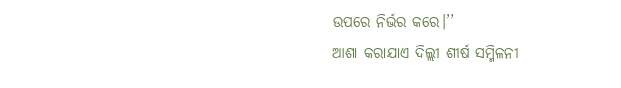ଉପରେ ନିର୍ଭର କରେ।’’
ଆଶା କରାଯାଏ ଦିଲ୍ଲୀ ଶୀର୍ଷ ସମ୍ମିଳନୀ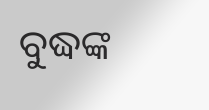ବୁଦ୍ଧଙ୍କ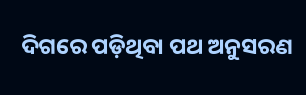ଦିଗରେ ପଡ଼ିଥିବା ପଥ ଅନୁସରଣ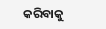କରିବାକୁ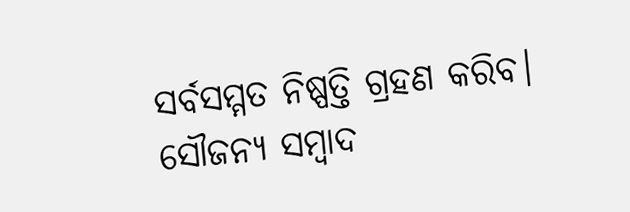ସର୍ବସମ୍ମତ ନିଷ୍ପତ୍ତି ଗ୍ରହଣ କରିବ।
ସୌଜନ୍ୟ ସମ୍ବାଦ